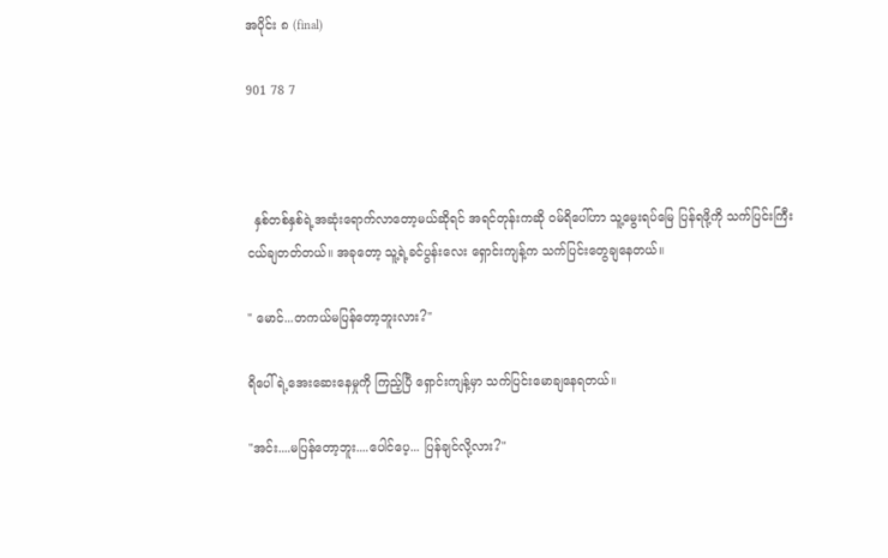အပိုင်း ၈ (final)

901 78 7



  နှစ်တစ်နှစ်ရဲ့အဆုံးရောက်လာတော့မယ်ဆိုရင် အရင်တုန်းကဆို ဝမ်ရိပေါ်ဟာ သူ့မွေးရပ်မြေ ပြန်ရဖို့ကို သက်ပြင်းကြီးငယ်ချတတ်တယ်။ အခုတော့ သူ့ရဲ့ခင်ပွန်းလေး ရှောင်းကျန့်က သက်ပြင်းတွေချနေတယ်။

" မောင်...တကယ်မပြန်တော့ဘူးလား?"

ရိပေါ်ရဲ့အေးဆေးနေမှုကို ကြည့်ပြီ ရှောင်းကျန့်မှာ သက်ပြင်းမောချနေရတယ်။

"အင်း....မပြန်တော့ဘူး....ပေါင်ပေ့... ပြန်ချင်လို့လား?"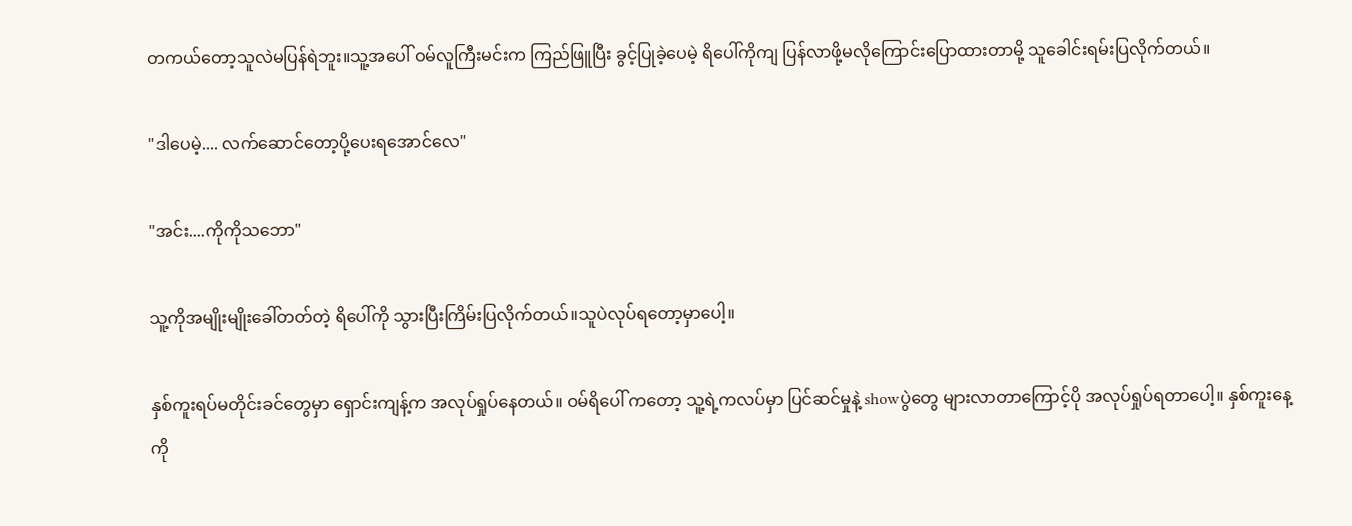တကယ်တော့သူလဲမပြန်ရဲဘူး။သူ့အပေါ် ဝမ်လူကြီးမင်းက ကြည်ဖြူပြီး ခွင့်ပြုခဲ့ပေမဲ့ ရိပေါ်ကိုကျ ပြန်လာဖို့မလိုကြောင်းပြောထားတာမို့ သူခေါင်းရမ်းပြလိုက်တယ်။

"ဒါပေမဲ့.... လက်ဆောင်တော့ပို့ပေးရအောင်လေ"

"အင်း....ကိုကိုသဘော"

သူ့ကိုအမျိုးမျိုးခေါ်တတ်တဲ့ ရိပေါ်ကို သွားပြီးကြိမ်းပြလိုက်တယ်။သူပဲလုပ်ရတော့မှာပေါ့။

နှစ်ကူးရပ်မတိုင်းခင်တွေမှာ ရှောင်းကျန့်က အလုပ်ရှုပ်နေတယ်။ ဝမ်ရိပေါ် ကတော့ သူ့ရဲ့ကလပ်မှာ ပြင်ဆင်မှုနဲ့ showပွဲတွေ များလာတာကြောင့်ပို အလုပ်ရှုပ်ရတာပေါ့။ နှစ်ကူးနေ့ကို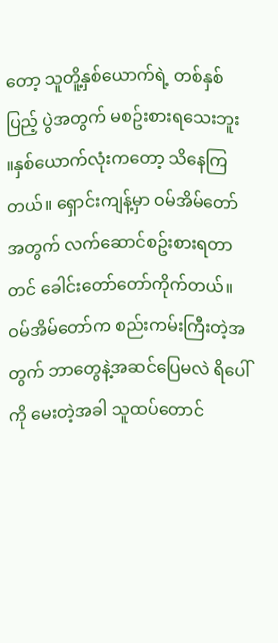တော့ သူတိူ့နှစ်ယောက်ရဲ့ တစ်နှစ်ပြည့် ပွဲအတွက် မစဥ်းစားရသေးဘူး ။နှစ်ယောက်လုံးကတော့ သိနေကြတယ်။ ရှောင်းကျန့်မှာ ဝမ်အိမ်တော်အတွက် လက်ဆောင်စဥ်းစားရတာတင် ခေါင်းတော်တော်ကိုက်တယ်။ ဝမ်အိမ်တော်က စည်းကမ်းကြီးတဲ့အတွက် ဘာတွေနဲ့အဆင်ပြေမလဲ ရိပေါ်ကို မေးတဲ့အခါ သူထပ်တောင်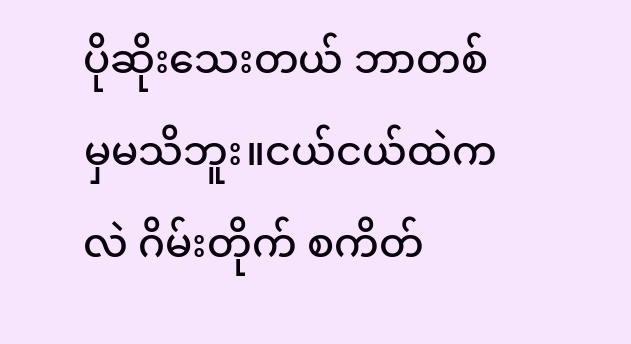ပိုဆိုးသေးတယ် ဘာတစ်မှမသိဘူး။ငယ်ငယ်ထဲကလဲ ဂိမ်းတိုက် စကိတ်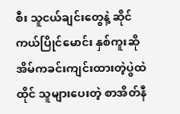စီး သူငယ်ချင်းတွေနဲ့ ဆိုင်ကယ်ပြိုင်မောင်း နှစ်ကူးဆို အိမ်ကခင်းကျင်းထားတဲ့ပွဲထဲထိုင် သူများပေးတဲ့ စာအိတ်နီ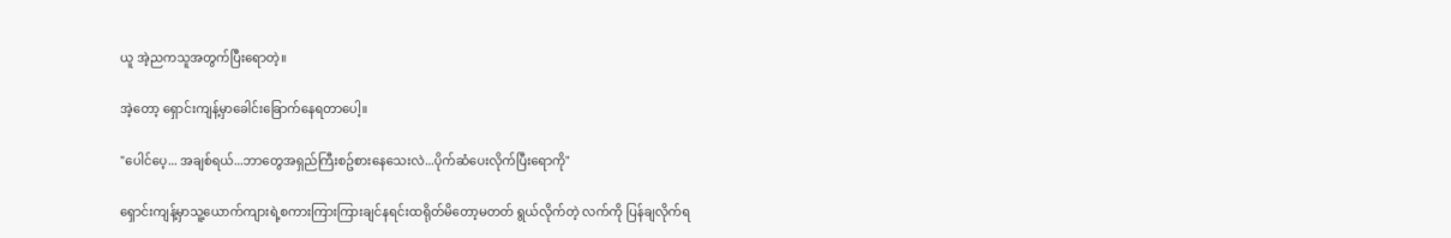ယူ အဲ့ညကသူအတွက်ပြီးရောတဲ့။

အဲ့တော့ ရှောင်းကျန့်မှာခေါင်းခြောက်နေရတာပေါ့။

"ပေါင်ပေ့... အချစ်ရယ်...ဘာတွေအရှည်ကြီးစဥ်စားနေသေးလဲ...ပိုက်ဆံပေးလိုက်ပြီးရောကို"

ရှောင်းကျန့်မှာသူ့ယောက်ကျားရဲ့စကားကြားကြားချင်နရင်းထရိုတ်မိတော့မတတ် ရွယ်လိုက်တဲ့ လက်ကို ပြန်ချလိုက်ရ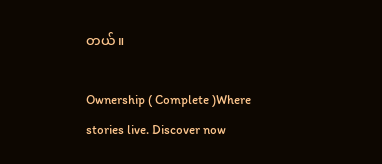တယ်။

Ownership ( Complete )Where stories live. Discover now